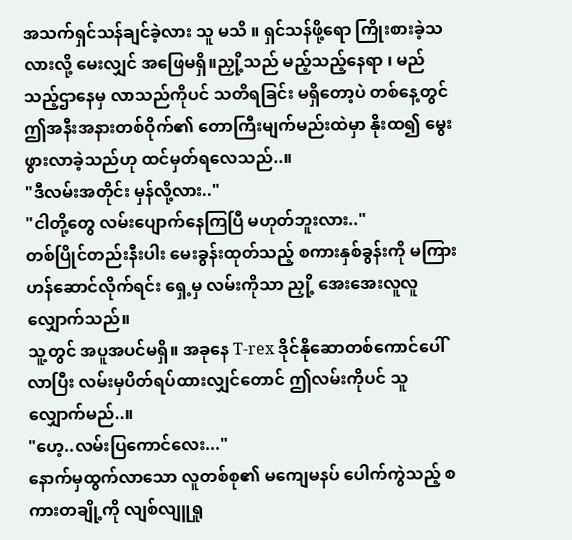အသက်ရှင်သန်ချင်ခဲ့လား သူ မသိ ။ ရှင်သန်ဖို့ရော ကြိုးစားခဲ့သလားလို့ မေးလျှင် အဖြေမရှိ။ညှို့သည် မည့်သည့်နေရာ ၊ မည်သည့်ဌာနေမှ လာသည်ကိုပင် သတိရခြင်း မရှိတော့ပဲ တစ်နေ့တွင် ဤအနီးအနားတစ်ဝိုက်၏ တောကြီးမျက်မည်းထဲမှာ နိုးထ၍ မွေးဖွားလာခဲ့သည်ဟု ထင်မှတ်ရလေသည်..။
"ဒီလမ်းအတိုင်း မှန်လို့လား.."
"ငါတို့တွေ လမ်းပျောက်နေကြပြီ မဟုတ်ဘူးလား.."
တစ်ပြိုင်တည်းနီးပါး မေးခွန်းထုတ်သည့် စကားနှစ်ခွန်းကို မကြားဟန်ဆောင်လိုက်ရင်း ရှေ့မှ လမ်းကိုသာ ညှို့ အေးအေးလူလူ လျှောက်သည်။
သူ့တွင် အပူအပင်မရှိ။ အခုနေ T-rex ဒိုင်နိုဆောတစ်ကောင်ပေါ်လာပြီး လမ်းမှပိတ်ရပ်ထားလျှင်တောင် ဤလမ်းကိုပင် သူလျှောက်မည်..။
"ဟေ့..လမ်းပြကောင်လေး..."
နောက်မှထွက်လာသော လူတစ်စု၏ မကျေမနပ် ပေါက်ကွဲသည့် စကားတချို့ကို လျစ်လျူရှု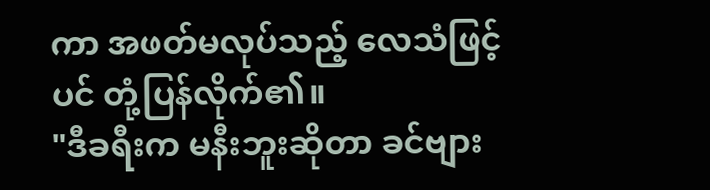ကာ အဖတ်မလုပ်သည့် လေသံဖြင့်ပင် တုံ့ပြန်လိုက်၏။
"ဒီခရီးက မနီးဘူးဆိုတာ ခင်ဗျား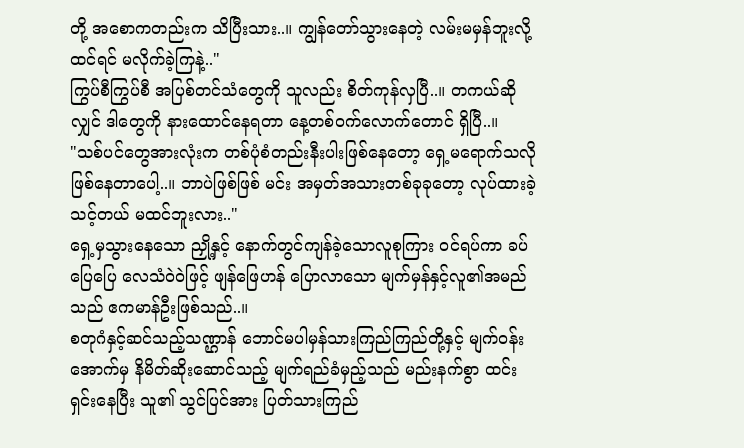တို့ အစောကတည်းက သိပြီးသား..။ ကျွန်တော်သွားနေတဲ့ လမ်းမမှန်ဘူးလို့ ထင်ရင် မလိုက်ခဲ့ကြနဲ့.."
ကြွပ်စီကြွပ်စီ အပြစ်တင်သံတွေကို သူလည်း စိတ်ကုန်လှပြီ..။ တကယ်ဆိုလျှင် ဒါတွေကို နားထောင်နေရတာ နေ့တစ်ဝက်လောက်တောင် ရှိပြီ..။
"သစ်ပင်တွေအားလုံးက တစ်ပုံစံတည်းနီးပါးဖြစ်နေတော့ ရှေ့မရောက်သလို ဖြစ်နေတာပေါ့..။ ဘာပဲဖြစ်ဖြစ် မင်း အမှတ်အသားတစ်ခုခုတော့ လုပ်ထားခဲ့သင့်တယ် မထင်ဘူးလား.."
ရှေ့မှသွားနေသော ညှို့နှင့် နောက်တွင်ကျန်ခဲ့သောလူစုကြား ဝင်ရပ်ကာ ခပ်ပြေပြေ လေသံဝဲဝဲဖြင့် ဖျန်ဖြေဟန် ပြောလာသော မျက်မှန်နှင့်လူ၏အမည်သည် ဧကမာန်ဦးဖြစ်သည်..။
စတုဂံနှင့်ဆင်သည့်သဏ္ဌာန် ဘောင်မပါမှန်သားကြည်ကြည်တို့နှင့် မျက်ဝန်းအောက်မှ နိမိတ်ဆိုးဆောင်သည့် မျက်ရည်ခံမှည့်သည် မည်းနက်စွာ ထင်းရှင်းနေပြီး သူ၏ သွင်ပြင်အား ပြတ်သားကြည်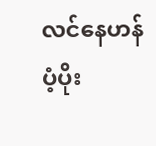လင်နေဟန် ပံ့ပိုး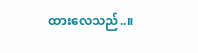ထားလေသည်..။